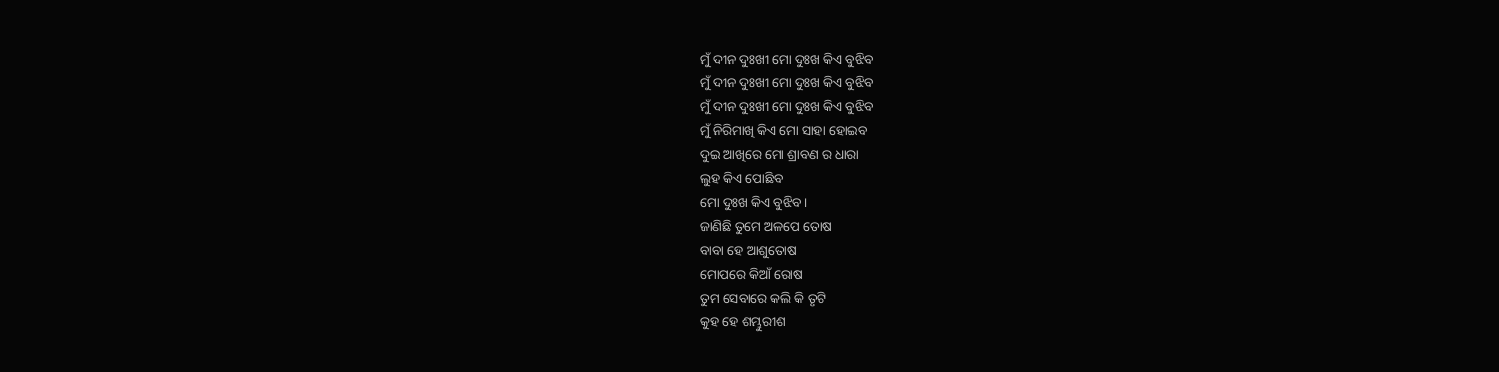ମୁଁ ଦୀନ ଦୁଃଖୀ ମୋ ଦୁଃଖ କିଏ ବୁଝିବ
ମୁଁ ଦୀନ ଦୁଃଖୀ ମୋ ଦୁଃଖ କିଏ ବୁଝିବ
ମୁଁ ଦୀନ ଦୁଃଖୀ ମୋ ଦୁଃଖ କିଏ ବୁଝିବ
ମୁଁ ନିରିମାଖି କିଏ ମୋ ସାହା ହୋଇବ
ଦୁଇ ଆଖିରେ ମୋ ଶ୍ରାବଣ ର ଧାରା
ଲୁହ କିଏ ପୋଛିବ
ମୋ ଦୁଃଖ କିଏ ବୁଝିବ ।
ଜାଣିଛି ତୁମେ ଅଳପେ ତୋଷ
ବାବା ହେ ଆଶୁତୋଷ
ମୋପରେ କିଆଁ ରୋଷ
ତୁମ ସେବାରେ କଲି କି ତୃଟି
କୁହ ହେ ଶମ୍ଭୁରୀଶ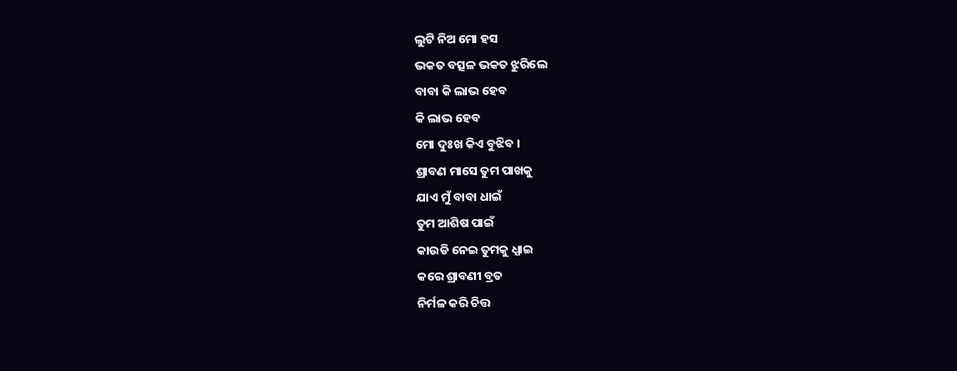ଲୁଟି ନିଅ ମୋ ହସ
ଭକତ ବତ୍ସଳ ଭକତ ଝୁରିଲେ
ବାବା କି ଲାଭ ହେବ
କି ଲାଭ ହେବ
ମୋ ଦୁଃଖ କିଏ ବୁଝିବ ।
ଶ୍ରାବଣ ମାସେ ତୁମ ପାଖକୁ
ଯାଏ ମୁଁ ବାବା ଧାଇଁ
ତୁମ ଆଶିଷ ପାଇଁ
କାଉଡି ନେଇ ତୁମକୁ ଧ୍ଯାଇ
କରେ ଶ୍ରାବଣୀ ବ୍ରତ
ନିର୍ମଳ କରି ଚିତ୍ତ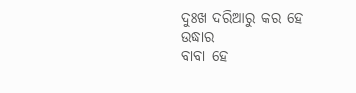ଦୁଃଖ ଦରିଆରୁ କର ହେ ଉଦ୍ଧାର
ବାବା ହେ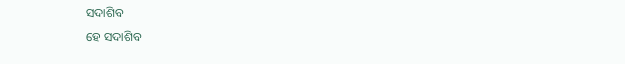ସଦାଶିବ
ହେ ସଦାଶିବ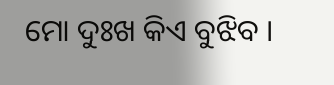ମୋ ଦୁଃଖ କିଏ ବୁଝିବ ।